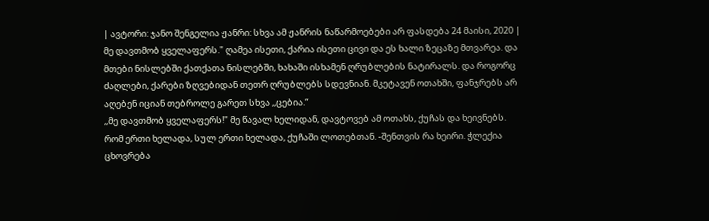| ავტორი: ჯანო შენგელია ჟანრი: სხვა ამ ჟანრის ნაწარმოებები არ ფასდება 24 მაისი, 2020 |
მე დავთმობ ყველაფერს." ღამეა ისეთი, ქარია ისეთი ცივი და ეს ხალი ზეცაზე მთვარეა. და მთები ნისლებში ქათქათა ნისლებში, ხახაში ისხამენ ღრუბლების ნატირალს. და როგორც ძაღლები, ქარები ზღვებიდან თეთრ ღრუბლებს სდევნიან. მკეტავენ ოთახში, ფანჯრებს არ აღებენ იციან თებროლე გარეთ სხვა ,,ცებია.“
,,მე დავთმობ ყველაფერს!" მე წავალ ხელიდან, დავტოვებ ამ ოთახს, ქუჩას და ხეივნებს. რომ ერთი ხელადა, სულ ერთი ხელადა, ქუჩაში ლოთებთან. -შენთვის რა ხეირი. ჭლექია ცხოვრება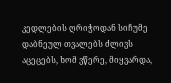კედლების ღრიჭოდან სიჩუმე დაბნეულ თვალებს ძლივს აცეცებს, ხომ ვწერე, მიყვარდა,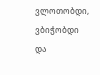ვლოთობდი, ვბიჭობდი და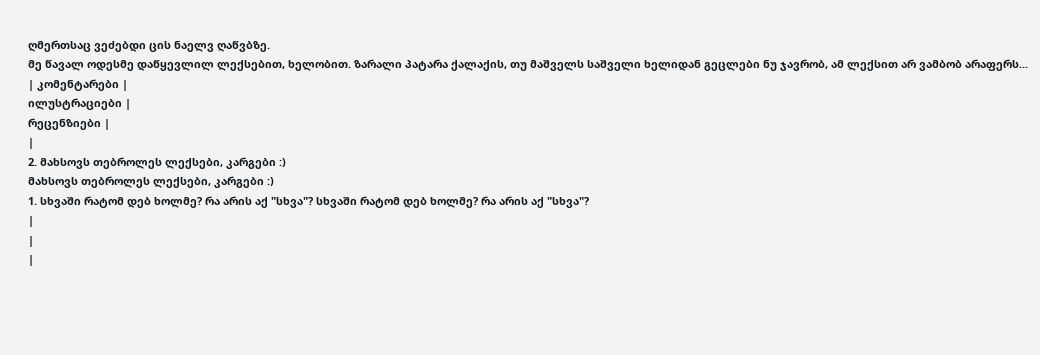ღმერთსაც ვეძებდი ცის ნაელვ ღაწვბზე.
მე წავალ ოდესმე დაწყევლილ ლექსებით, ხელობით. ზარალი პატარა ქალაქის, თუ მაშველს საშველი ხელიდან გეცლები ნუ ჯავრობ, ამ ლექსით არ ვამბობ არაფერს...
| კომენტარები |
ილუსტრაციები |
რეცენზიები |
|
2. მახსოვს თებროლეს ლექსები, კარგები :)
მახსოვს თებროლეს ლექსები, კარგები :)
1. სხვაში რატომ დებ ხოლმე? რა არის აქ "სხვა"? სხვაში რატომ დებ ხოლმე? რა არის აქ "სხვა"?
|
|
|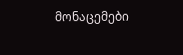მონაცემები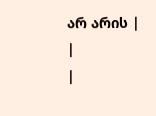არ არის |
|
|